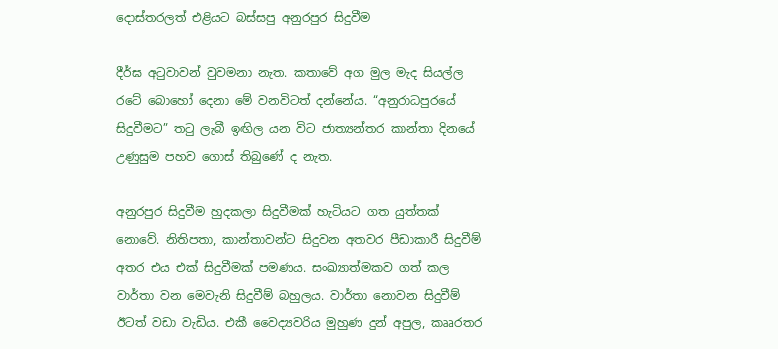දොස්තරලත් එළියට බස්සපු අනුරපුර සිදුවීම

දීර්ඝ අටුවාවන් වුවමනා නැත. කතාවේ අග මුල මැද සියල්ල රටේ බොහෝ දෙනා මේ වනවිටත් දන්නේය. “අනුරාධපුරයේ සිදුවීමට” තටු ලැබී ඉඟිල යන විට ජාත්‍යන්තර කාන්තා දිනයේ උණුසුම පහව ගොස් තිබුණේ ද නැත.

අනුරපුර සිදුවීම හුදකලා සිදුවීමක් හැටියට ගත යුත්තක් නොවේ. නිතිපතා, කාන්තාවන්ට සිදුවන අතවර පීඩාකාරී සිදුවීම් අතර එය එක් සිදුවීමක් පමණය. සංඛ්‍යාත්මකව ගත් කල වාර්තා වන මෙවැනි සිදුවීම් බහුලය. වාර්තා නොවන සිදුවීම් ඊටත් වඩා වැඩිය. එකී වෛද්‍යවරිය මුහුණ දුන් අපුල, කෲරතර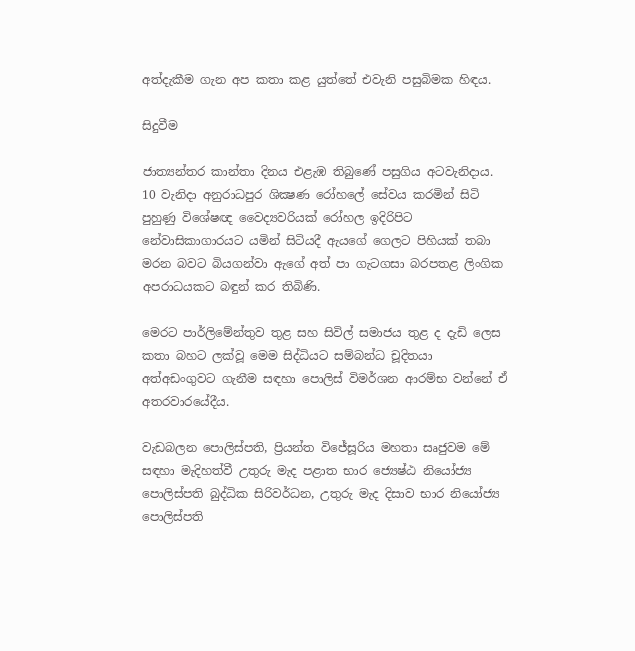අත්දැකීම ගැන අප කතා කළ යුත්තේ එවැනි පසුබිමක හිඳය.

සිදුවීම

ජාත්‍යන්තර කාන්තා දිනය එළැඹ තිබුණේ පසුගිය අටවැනිදාය. 10 වැනිදා අනුරාධපුර ශික්‍ෂණ රෝහලේ සේවය කරමින් සිටි පුහුණු විශේෂඥ වෛද්‍යවරියක් රෝහල ඉදිරිපිට නේවාසිකාගාරයට යමින් සිටියදී ඇයගේ ගෙලට පිහියක් තබා මරන බවට බියගන්වා ඇගේ අත් පා ගැටගසා බරපතළ ලිංගික අපරාධයකට බඳුන් කර තිබිණි.

මෙරට පාර්ලිමේන්තුව තුළ සහ සිවිල් සමාජය තුළ ද දැඩි ලෙස කතා බහට ලක්වූ මෙම සිද්ධියට සම්බන්ධ චූදිතයා අත්අඩංගුවට ගැනීම සඳහා පොලිස් විමර්ශන ආරම්භ වන්නේ ඒ අතරවාරයේදීය.

වැඩබලන පොලිස්පති, ප්‍රියන්ත විජේසූරිය මහතා සෘජුවම මේ සඳහා මැදිහත්වී උතුරු මැද පළාත භාර ජ්‍යෙෂ්ඨ නියෝජ්‍ය පොලිස්පති බුද්ධික සිරිවර්ධන, උතුරු මැද දිසාව භාර නියෝජ්‍ය පොලිස්පති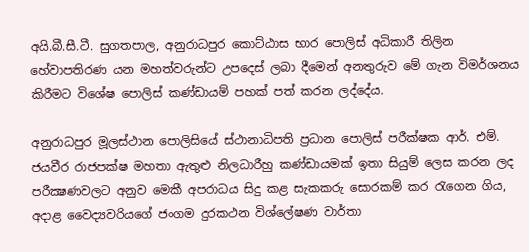අයි.බී.සී.ටී. සුගතපාල, අනුරාධපුර කොට්ඨාස භාර පොලිස් අධිකාරී තිලින හේවාපතිරණ යන මහත්වරුන්ට උපදෙස් ලබා දීමෙන් අනතුරුව මේ ගැන විමර්ශනය කිරීමට විශේෂ පොලිස් කණ්ඩායම් පහක් පත් කරන ලද්දේය.

අනුරාධපුර මූලස්ථාන පොලිසියේ ස්ථානාධිපති ප්‍රධාන පොලිස් පරීක්ෂක ආර්. එම්. ජයවීර රාජපක්ෂ මහතා ඇතුළු නිලධාරීහු කණ්ඩායමක් ඉතා සියුම් ලෙස කරන ලද පරීක්‍ෂණවලට අනුව මෙකී අපරාධය සිදු කළ සැකකරු සොරකම් කර රැගෙන ගිය, අදාළ වෛද්‍යවරියගේ ජංගම දුරකථන විශ්ලේෂණ වාර්තා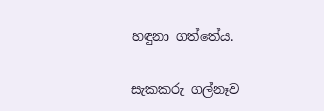හඳුනා ගත්තේය.

සැකකරු ගල්නෑව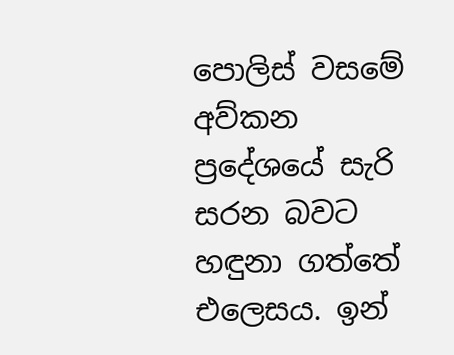පොලිස් වසමේ අව්කන ප්‍රදේශයේ සැරි සරන බවට හඳුනා ගත්තේ එලෙසය. ඉන්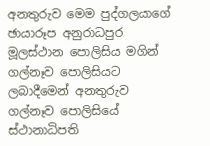අනතුරුව මෙම පුද්ගලයාගේ ඡායාරූප අනුරාධපුර මූලස්ථාන පොලිසිය මගින් ගල්නෑව පොලිසියට ලබාදීමෙන් අනතුරුව ගල්නෑව පොලිසියේ ස්ථානාධිපති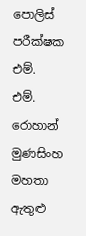පොලිස් පරීක්ෂක එම්. එම්. රොහාන් මුණසිංහ මහතා ඇතුළු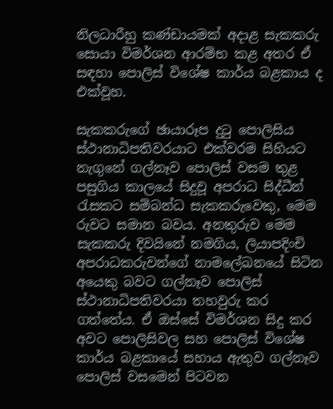නිලධාරීහු කණ්ඩායමක් අදාළ සැකකරු සොයා විමර්ශන ආරම්භ කළ අතර ඒ සඳහා පොලිස් විශේෂ කාර්ය බළකාය ද එක්වූහ.

සැකකරුගේ ඡායාරූප දුටු පොලිසිය ස්ථානාධිපතිවරයාට එක්වරම සිහියට නැගුනේ ගල්නෑව පොලිස් වසම තුළ පසුගිය කාලයේ සිදුවූ අපරාධ සිද්ධීන් රැසකට සම්බන්ධ සැකකරුවෙකු, මෙම රුවට සමාන බවය. අනතුරුව මෙම සැකකරු දිවයිනේ නමගිය, ලියාපදිංචි අපරාධකරුවන්ගේ නාමලේඛනයේ සිටින අයෙකු බවට ගල්නෑව පොලිස් ස්ථානාධිපතිවරයා තහවුරු කර ගත්තේය. ඒ ඔස්සේ විමර්ශන සිදු කර අවට පොලිසිවල සහ පොලිස් විශේෂ කාර්ය බළකායේ සහාය ඇතුව ගල්නෑව පොලිස් වසමෙන් පිටවන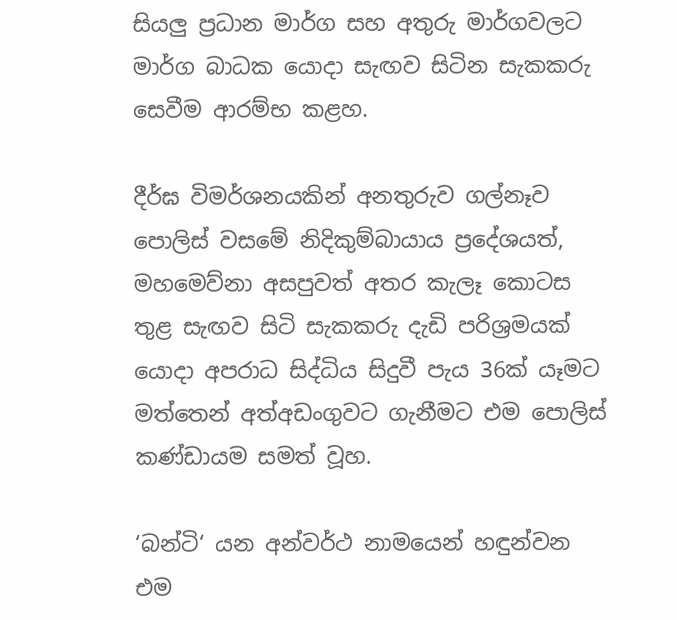සියලු ප්‍රධාන මාර්ග සහ අතුරු මාර්ගවලට මාර්ග බාධක යොදා සැඟව සිටින සැකකරු සෙවීම ආරම්භ කළහ.

දීර්ඝ විමර්ශනයකින් අනතුරුව ගල්නෑව පොලිස් වසමේ නිදිකුම්බායාය ප්‍රදේශයත්, මහමෙව්නා අසපුවත් අතර කැලෑ කොටස තුළ සැඟව සිටි සැකකරු දැඩි පරිශ්‍රමයක් යොදා අපරාධ සිද්ධිය සිදුවී පැය 36ක් යෑමට මත්තෙන් අත්අඩංගුවට ගැනීමට එම පොලිස් කණ්ඩායම සමත් වූහ.

‘බන්ටි‘ යන අන්වර්ථ නාමයෙන් හඳුන්වන එම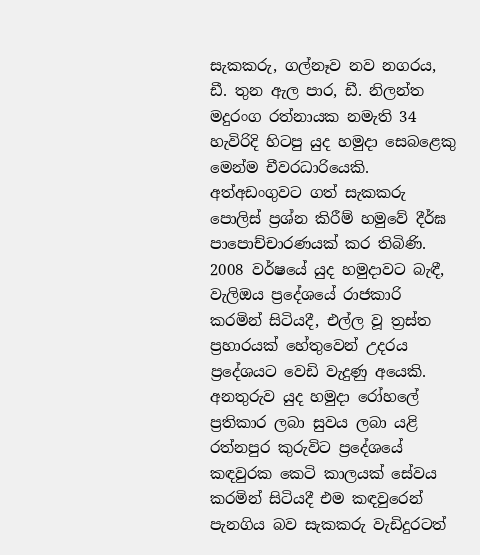සැකකරු, ගල්නෑව නව නගරය, ඩී. තුන ඇල පාර, ඩී. නිලන්ත මදුරංග රත්නායක නමැති 34 හැවිරිදි හිටපු යුද හමුදා සෙබළෙකු මෙන්ම චීවරධාරියෙකි. අත්අඩංගුවට ගත් සැකකරු පොලිස් ප්‍රශ්න කිරීම් හමුවේ දීර්ඝ පාපොච්චාරණයක් කර තිබිණි. 2008 වර්ෂයේ යුද හමුදාවට බැඳී, වැලිඔය ප්‍රදේශයේ රාජකාරි කරමින් සිටියදී, එල්ල වූ ත්‍රස්ත ප්‍රහාරයක් හේතුවෙන් උදරය ප්‍රදේශයට වෙඩි වැදුණු අයෙකි. අනතුරුව යුද හමුදා රෝහලේ ප්‍රතිකාර ලබා සුවය ලබා යළි රත්නපුර කුරුවිට ප්‍රදේශයේ කඳවුරක කෙටි කාලයක් සේවය කරමින් සිටියදී එම කඳවුරෙන් පැනගිය බව සැකකරු වැඩිදුරටත්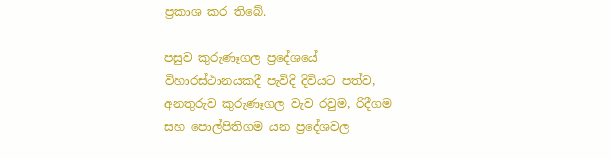ප්‍රකාශ කර තිබේ.

පසුව කුරුණෑගල ප්‍රදේශයේ විහාරස්ථානයකදී පැවිදි දිවියට පත්ව, අනතුරුව කුරුණෑගල වැව රවුම, රිදීගම සහ පොල්පිතිගම යන ප්‍රදේශවල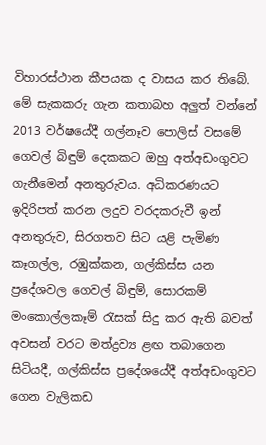විහාරස්ථාන කීපයක ද වාසය කර තිබේ. මේ සැකකරු ගැන කතාබහ අලුත් වන්නේ 2013 වර්ෂයේදී ගල්නෑව පොලිස් වසමේ ගෙවල් බිඳුම් දෙකකට ඔහු අත්අඩංගුවට ගැනීමෙන් අනතුරුවය. අධිකරණයට ඉදිරිපත් කරන ලදුව වරදකරුවී ඉන් අනතුරුව, සිරගතව සිට යළි පැමිණ කෑගල්ල, රඹුක්කන, ගල්කිස්ස යන ප්‍රදේශවල ගෙවල් බිඳුම්, සොරකම් මංකොල්ලකෑම් රැසක් සිදු කර ඇති බවත් අවසන් වරට මත්ද්‍රව්‍ය ළඟ තබාගෙන සිටියදී, ගල්කිස්ස ප්‍රදේශයේදී අත්අඩංගුවට ගෙන වැලිකඩ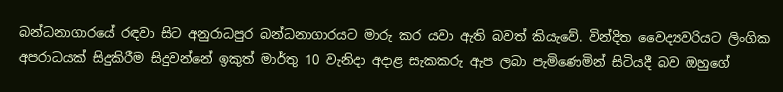බන්ධනාගාරයේ රඳවා සිට අනුරාධපුර බන්ධනාගාරයට මාරු කර යවා ඇති බවත් කියැවේ. වින්දිත වෛද්‍යවරියට ලිංගික අපරාධයක් සිදුකිරීම සිදුවන්නේ ඉකුත් මාර්තු 10 වැනිදා අදාළ සැකකරු ඇප ලබා පැමිණෙමින් සිටියදී බව ඔහුගේ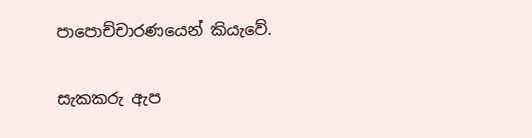පාපොච්චාරණයෙන් කියැවේ.

සැකකරු ඇප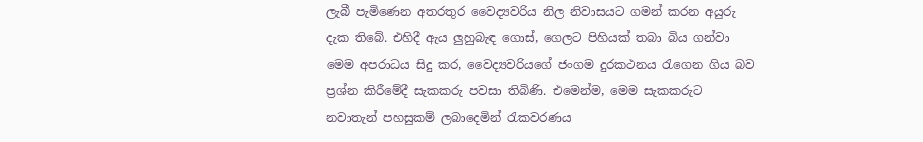ලැබී පැමිණෙන අතරතුර වෛද්‍යවරිය නිල නිවාසයට ගමන් කරන අයුරු දැක තිබේ. එහිදී ඇය ලුහුබැඳ ගොස්, ගෙලට පිහියක් තබා බිය ගන්වා මෙම අපරාධය සිදු කර, වෛද්‍යවරියගේ ජංගම දුරකථනය රැගෙන ගිය බව ප්‍රශ්න කිරීමේදී සැකකරු පවසා තිබිණි. එමෙන්ම, මෙම සැකකරුට නවාතැන් පහසුකම් ලබාදෙමින් රැකවරණය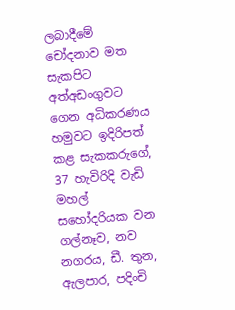ලබාදීමේ චෝදනාව මත සැකපිට අත්අඩංගුවට ගෙන අධිකරණය හමුවට ඉදිරිපත් කළ සැකකරුගේ, 37 හැවිරිදි වැඩි මහල් සහෝදරියක වන ගල්නෑව, නව නගරය, ඩී. තුන, ඇලපාර, පදිංචි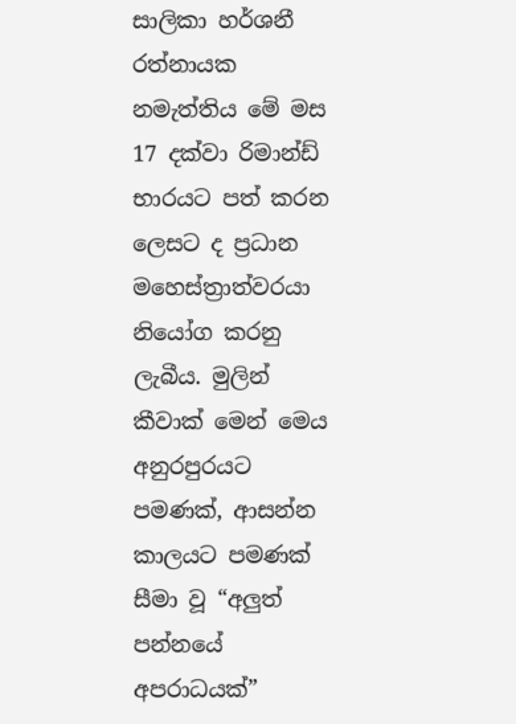සාලිකා හර්ශනී රත්නායක නමැත්තිය මේ මස 17 දක්වා රිමාන්ඩ් භාරයට පත් කරන ලෙසට ද ප්‍රධාන මහෙස්ත්‍රාත්වරයා නියෝග කරනු ලැබීය. මුලින් කීවාක් මෙන් මෙය අනුරපුරයට පමණක්, ආසන්න කාලයට පමණක් සීමා වූ “අලුත් පන්නයේ අපරාධයක්”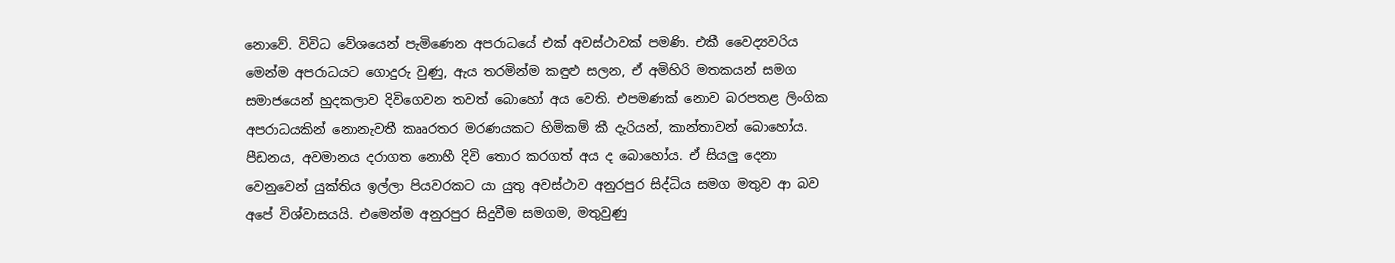නොවේ. විවිධ වේශයෙන් පැමිණෙන අපරාධයේ එක් අවස්ථාවක් පමණි. එකී වෛද්‍යවරිය මෙන්ම අපරාධයට ගොදුරු වුණු, ඇය තරමින්ම කඳුළු සලන, ඒ අමිහිරි මතකයන් සමග සමාජයෙන් හුදකලාව දිවිගෙවන තවත් බොහෝ අය වෙති. එපමණක් නොව බරපතළ ලිංගික අපරාධයකින් නොනැවතී කෲරතර මරණයකට හිමිකම් කී දැරියන්, කාන්තාවන් බොහෝය. පීඩනය, අවමානය දරාගත නොහී දිවි තොර කරගත් අය ද බොහෝය. ඒ සියලු දෙනා වෙනුවෙන් යුක්තිය ඉල්ලා පියවරකට යා යුතු අවස්ථාව අනුරපුර සිද්ධිය සමග මතුව ආ බව අපේ විශ්වාසයයි. එමෙන්ම අනුරපුර සිදුවීම සමගම, මතුවුණු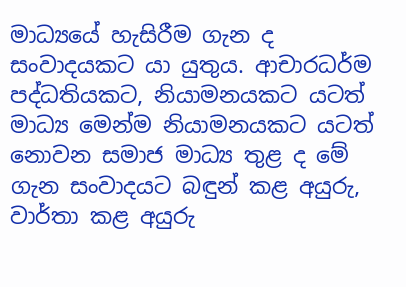මාධ්‍යයේ හැසිරීම ගැන ද සංවාදයකට යා යුතුය. ආචාරධර්ම පද්ධතියකට, නියාමනයකට යටත් මාධ්‍ය මෙන්ම නියාමනයකට යටත් නොවන සමාජ මාධ්‍ය තුළ ද මේ ගැන සංවාදයට බඳුන් කළ අයුරු, වාර්තා කළ අයුරු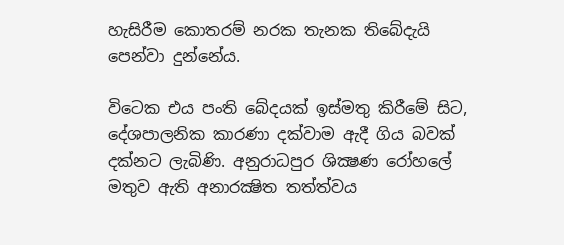හැසිරීම කොතරම් නරක තැනක තිබේදැයි පෙන්වා දුන්නේය.

විටෙක එය පංති බේදයක් ඉස්මතු කිරීමේ සිට, දේශපාලනික කාරණා දක්වාම ඇදී ගිය බවක් දක්නට ලැබිණි. අනුරාධපුර ශික්‍ෂණ රෝහලේ මතුව ඇති අනාරක්‍ෂිත තත්ත්වය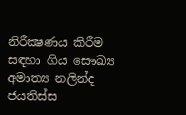නිරීක්‍ෂණය කිරීම සඳහා ගිය සෞඛ්‍ය අමාත්‍ය නලින්ද ජයතිස්ස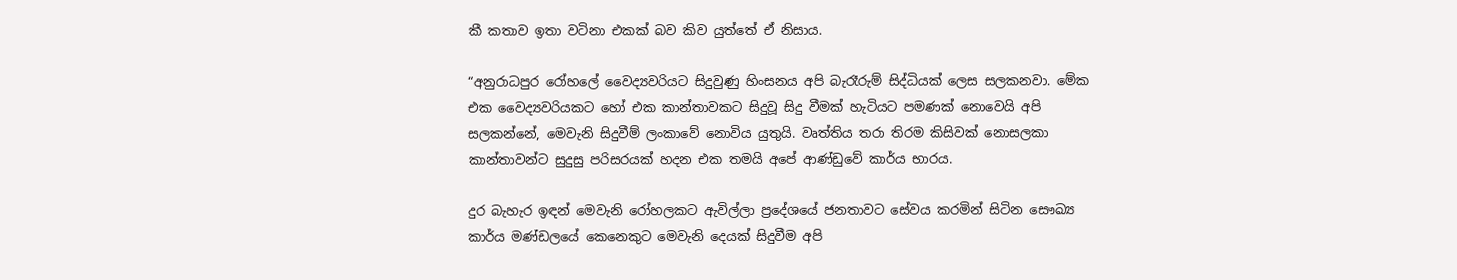කී කතාව ඉතා වටිනා එකක් බව කිව යුත්තේ ඒ නිසාය.

“අනුරාධපුර රෝහලේ වෛද්‍යවරියට සිදුවුණු හිංසනය අපි බැරෑරුම් සිද්ධියක් ලෙස සලකනවා. මේක එක වෛද්‍යවරියකට හෝ එක කාන්තාවකට සිදුවූ සිදු වීමක් හැටියට පමණක් නොවෙයි අපි සලකන්නේ, මෙවැනි සිදුවීම් ලංකාවේ නොවිය යුතුයි. වෘත්තිය තරා තිරම කිසිවක් නොසලකා කාන්තාවන්ට සුදුසු පරිසරයක් හදන එක තමයි අපේ ආණ්ඩුවේ කාර්ය භාරය.

දුර බැහැර ඉඳන් මෙවැනි රෝහලකට ඇවිල්ලා ප්‍රදේශයේ ජනතාවට සේවය කරමින් සිටින සෞඛ්‍ය කාර්ය මණ්ඩලයේ කෙනෙකුට මෙවැනි දෙයක් සිදුවීම අපි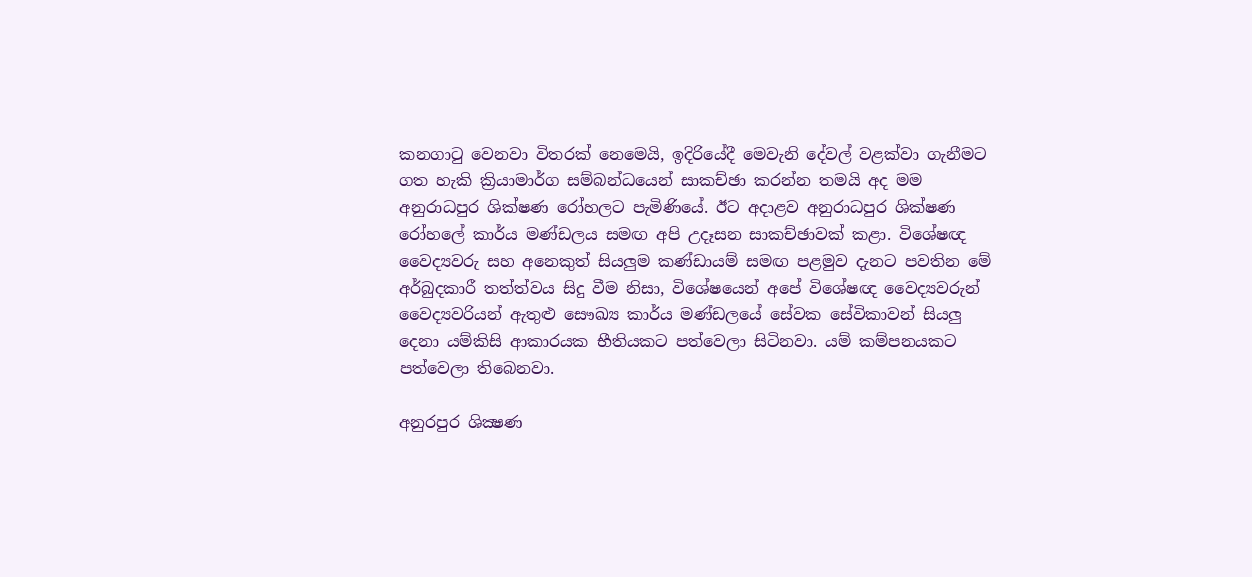කනගාටු වෙනවා විතරක් නෙමෙයි, ඉදිරියේදී මෙවැනි දේවල් වළක්වා ගැනීමට ගත හැකි ක්‍රියාමාර්ග සම්බන්ධයෙන් සාකච්ඡා කරන්න තමයි අද මම අනුරාධපුර ශික්ෂණ රෝහලට පැමිණියේ. ඊට අදාළව අනුරාධපුර ශික්ෂණ රෝහලේ කාර්ය මණ්ඩලය සමඟ අපි උදෑසන සාකච්ඡාවක් කළා. විශේෂඥ වෛද්‍යවරු සහ අනෙකුත් සියලුම කණ්ඩායම් සමඟ පළමුව දැනට පවතින මේ අර්බුදකාරී තත්ත්වය සිදු වීම නිසා, විශේෂයෙන් අපේ විශේෂඥ වෛද්‍යවරුන් වෛද්‍යවරියන් ඇතුළු සෞඛ්‍ය කාර්ය මණ්ඩලයේ සේවක සේවිකාවන් සියලු දෙනා යම්කිසි ආකාරයක භීතියකට පත්වෙලා සිටිනවා. යම් කම්පනයකට පත්වෙලා තිබෙනවා.

අනුරපුර ශික්‍ෂණ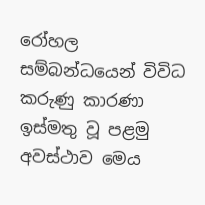රෝහල සම්බන්ධයෙන් විවිධ කරුණු කාරණා ඉස්මතු වූ පළමු අවස්ථාව මෙය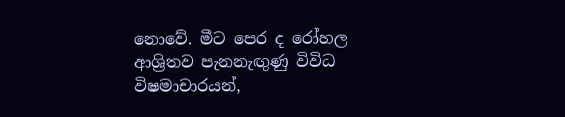නොවේ. මීට පෙර ද රෝහල ආශ්‍රිතව පැනනැඟුණු විවිධ විෂමාචාරයන්,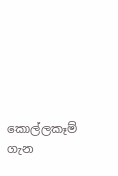කොල්ලකෑම් ගැන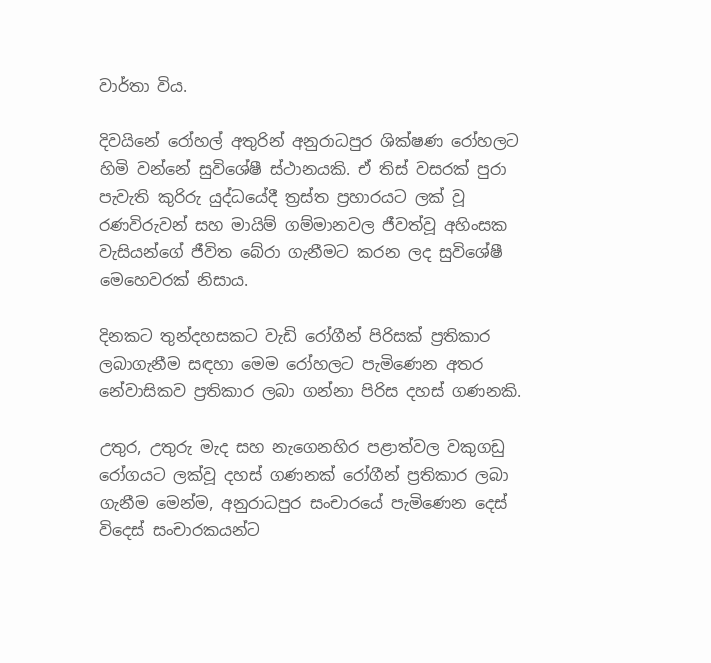වාර්තා විය.

දිවයිනේ රෝහල් අතුරින් අනුරාධපුර ශික්ෂණ රෝහලට හිමි වන්නේ සුවිශේෂී ස්ථානයකි. ඒ තිස් වසරක් පුරා පැවැති කුරිරු යුද්ධයේදී ත්‍රස්ත ප්‍රහාරයට ලක් වූ රණවිරුවන් සහ මායිම් ගම්මානවල ජීවත්වූ අහිංසක වැසියන්ගේ ජීවිත බේරා ගැනීමට කරන ලද සුවිශේෂී මෙහෙවරක් නිසාය.

දිනකට තුන්දහසකට වැඩි රෝගීන් පිරිසක් ප්‍රතිකාර ලබාගැනීම සඳහා මෙම රෝහලට පැමිණෙන අතර නේවාසිකව ප්‍රතිකාර ලබා ගන්නා පිරිස දහස් ගණනකි.

උතුර, උතුරු මැද සහ නැගෙනහිර පළාත්වල වකුගඩු රෝගයට ලක්වූ දහස් ගණනක් රෝගීන් ප්‍රතිකාර ලබා ගැනීම මෙන්ම, අනුරාධපුර සංචාරයේ පැමිණෙන දෙස් විදෙස් සංචාරකයන්ට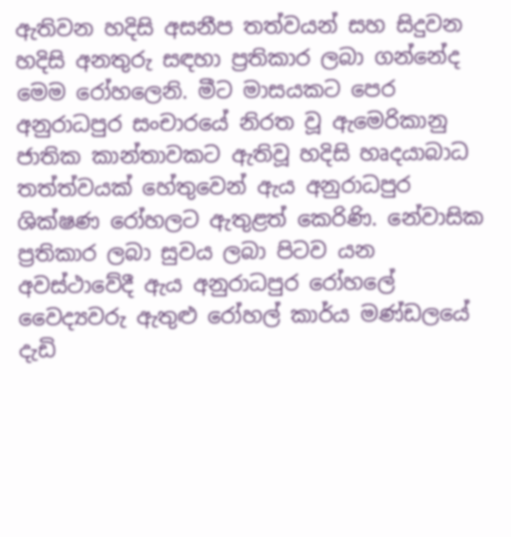ඇතිවන හදිසි අසනීප තත්වයන් සහ සිදුවන හදිසි අනතුරු සඳහා ප්‍රතිකාර ලබා ගන්නේද මෙම රෝහලෙනි. මීට මාසයකට පෙර අනුරාධපුර සංචාරයේ නිරත වූ ඇමෙරිකානු ජාතික කාන්තාවකට ඇතිවූ හදිසි හෘදයාබාධ තත්ත්වයක් හේතුවෙන් ඇය අනුරාධපුර ශික්ෂණ රෝහලට ඇතුළත් කෙරිණි. නේවාසික ප්‍රතිකාර ලබා සුවය ලබා පිටව යන අවස්ථාවේදී ඇය අනුරාධපුර රෝහලේ වෛද්‍යවරු ඇතුළු රෝහල් කාර්ය මණ්ඩලයේ දැඩි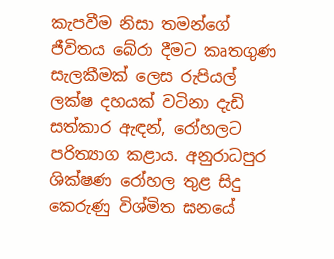කැපවීම නිසා තමන්ගේ ජීවිතය බේරා දීමට කෘතගුණ සැලකීමක් ලෙස රුපියල් ලක්ෂ දහයක් වටිනා දැඩි සත්කාර ඇඳන්, රෝහලට පරිත්‍යාග කළාය. අනුරාධපුර ශික්ෂණ රෝහල තුළ සිදු කෙරුණු විශ්මිත ඝනයේ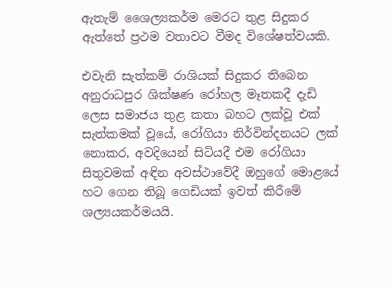ඇතැම් ශෛල්‍යකර්ම මෙරට තුළ සිදුකර ඇත්තේ ප්‍රථම වතාවට වීමද විශේෂත්වයකි.

එවැනි සැත්කම් රාශියක් සිදුකර තිබෙන අනුරාධපුර ශික්ෂණ රෝහල මෑතකදී දැඩි ලෙස සමාජය තුළ කතා බහට ලක්වූ එක් සැත්කමක් වූයේ, රෝගියා නිර්වින්දනයට ලක් නොකර, අවදියෙන් සිටියදී එම රෝගියා සිතුවමක් අඳින අවස්ථාවේදී ඔහුගේ මොළයේ හට ගෙන තිබූ ගෙඩියක් ඉවත් කිරීමේ ශල්‍යයකර්මයයි.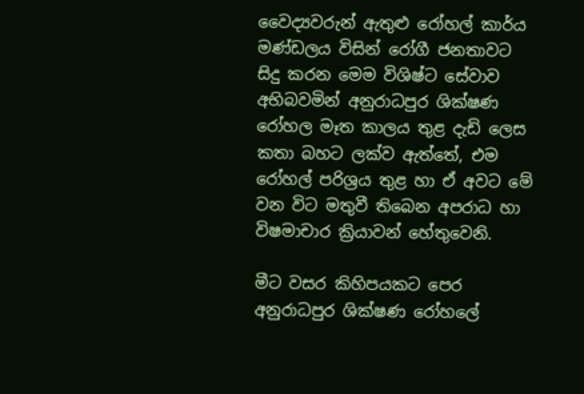වෛද්‍යවරුන් ඇතුළු රෝහල් කාර්ය මණ්ඩලය විසින් රෝගී ජනතාවට සිදු කරන මෙම විශිෂ්ට සේවාව අභිබවමින් අනුරාධපුර ශික්ෂණ රෝහල මෑත කාලය තුළ දැඩි ලෙස කතා බහට ලක්ව ඇත්තේ, එම රෝහල් පරිශ්‍රය තුළ හා ඒ අවට මේ වන විට මතුවී තිබෙන අපරාධ හා විෂමාචාර ක්‍රියාවන් හේතුවෙනි.

මීට වසර කිහිපයකට පෙර අනුරාධපුර ශික්ෂණ රෝහලේ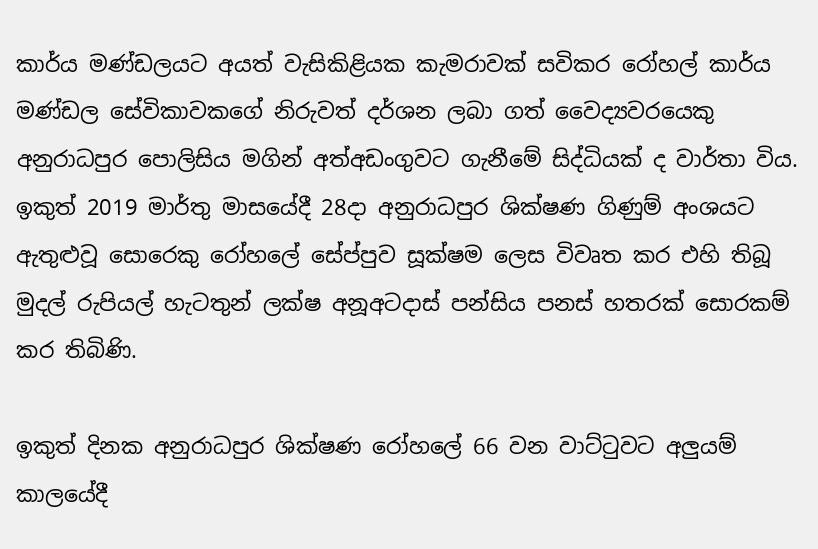කාර්ය මණ්ඩලයට අයත් වැසිකිළියක කැමරාවක් සවිකර රෝහල් කාර්ය මණ්ඩල සේවිකාවකගේ නිරුවත් දර්ශන ලබා ගත් වෛද්‍යවරයෙකු අනුරාධපුර පොලිසිය මගින් අත්අඩංගුවට ගැනීමේ සිද්ධියක් ද වාර්තා විය. ඉකුත් 2019 මාර්තු මාසයේදී 28දා අනුරාධපුර ශික්ෂණ ගිණුම් අංශයට ඇතුළුවූ සොරෙකු රෝහලේ සේප්පුව සූක්ෂම ලෙස විවෘත කර එහි තිබූ මුදල් රුපියල් හැටතුන් ලක්ෂ අනූඅටදාස් පන්සිය පනස් හතරක් සොරකම් කර තිබිණි.

ඉකුත් දිනක අනුරාධපුර ශික්ෂණ රෝහලේ 66 වන වාට්ටුවට අලුයම් කාලයේදී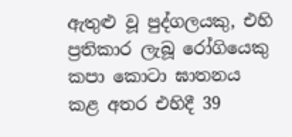ඇතුළු වූ පුද්ගලයකු, එහි ප්‍රතිකාර ලැබූ රෝගියෙකු කපා කොටා ඝාතනය කළ අතර එහිදී 39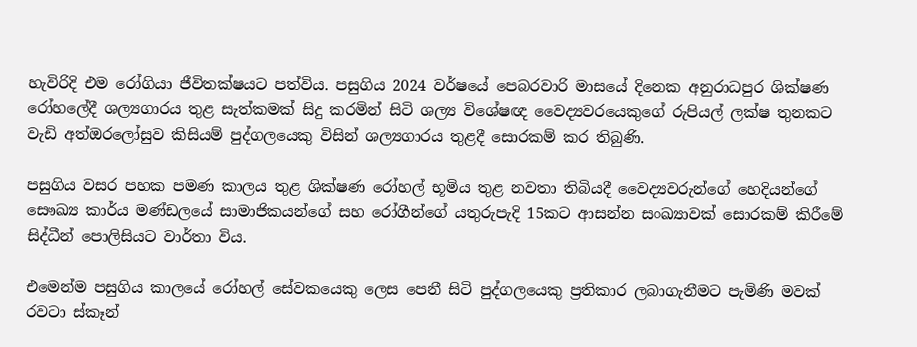හැවිරිදි එම රෝගියා ජීවිතක්ෂයට පත්විය. පසුගිය 2024 වර්ෂයේ පෙබරවාරි මාසයේ දිනෙක අනුරාධපුර ශික්ෂණ රෝහලේදී ශල්‍යගාරය තුළ සැත්කමක් සිදු කරමින් සිටි ශල්‍ය විශේෂඥ වෛද්‍යවරයෙකුගේ රුපියල් ලක්ෂ තුනකට වැඩි අත්ඔරලෝසුව කිසියම් පුද්ගලයෙකු විසින් ශල්‍යගාරය තුළදී සොරකම් කර තිබුණි.

පසුගිය වසර පහක පමණ කාලය තුළ ශික්ෂණ රෝහල් භූමිය තුළ නවතා තිබියදී වෛද්‍යවරුන්ගේ හෙදියන්ගේ සෞඛ්‍ය කාර්ය මණ්ඩලයේ සාමාජිකයන්ගේ සහ රෝගීන්ගේ යතුරුපැදි 15කට ආසන්න සංඛ්‍යාවක් සොරකම් කිරීමේ සිද්ධීන් පොලිසියට වාර්තා විය.

එමෙන්ම පසුගිය කාලයේ රෝහල් සේවකයෙකු ලෙස පෙනී සිටි පුද්ගලයෙකු ප්‍රතිකාර ලබාගැනීමට පැමිණි මවක් රවටා ස්කෑන්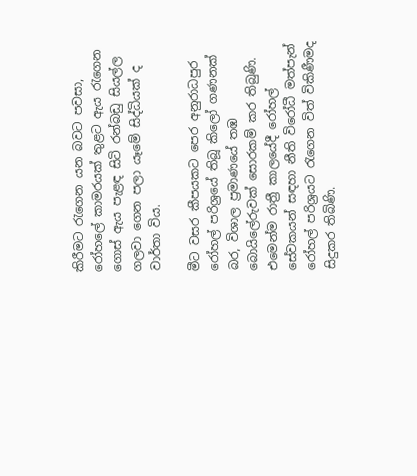කිරීමට රැගෙන යන බවට පවසා, රෝහලේ කාමරයක් තුළට ඇය රැගෙන ගොස් ඇය පැළඳ සිටි රන්බඩු සියල්ල ගලවා ගෙන පලා යෑමේ සිද්ධියක් ද වාර්තා විය.

මීට වසර කීපයකට පෙර අනුරාධපුර රෝහල් පරිශ්‍රයේ තිබූ කිලෝ ගණනක් බර, විශාල ප්‍රමාණයේ තඹ බොයිලේරුවක් සොරකම් කර තිබුණි. එමෙන්ම රාත්‍රී කාලයේදී රෝහල් සේවකයන් සඳහා නීති විරෝධී මත්පැන් රෝහල් පරිශ්‍රයට රැගෙන විත් විකිණීමද සිදුකර තිබිණි.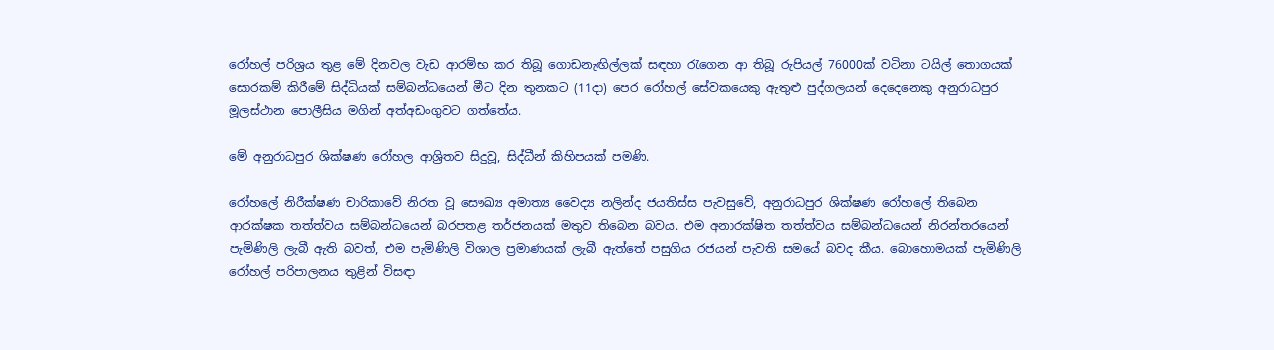රෝහල් පරිශ්‍රය තුළ මේ දිනවල වැඩ ආරම්භ කර තිබූ ගොඩනැඟිල්ලක් සඳහා රැගෙන ආ තිබූ රුපියල් 76000ක් වටිනා ටයිල් තොගයක් සොරකම් කිරීමේ සිද්ධියක් සම්බන්ධයෙන් මීට දින තුනකට (11දා) පෙර රෝහල් සේවකයෙකු ඇතුළු පුද්ගලයන් දෙදෙනෙකු අනුරාධපුර මූලස්ථාන පොලීසිය මගින් අත්අඩංගුවට ගත්තේය.

මේ අනුරාධපුර ශික්ෂණ රෝහල ආශ්‍රිතව සිදුවූ, සිද්ධීන් කිහිපයක් පමණි.

රෝහලේ නිරීක්ෂණ චාරිකාවේ නිරත වූ සෞඛ්‍ය අමාත්‍ය වෛද්‍ය නලින්ද ජයතිස්ස පැවසුවේ, අනුරාධපුර ශික්ෂණ රෝහලේ තිබෙන ආරක්ෂක තත්ත්වය සම්බන්ධයෙන් බරපතළ තර්ජනයක් මතුව තිබෙන බවය. එම අනාරක්ෂිත තත්ත්වය සම්බන්ධයෙන් නිරන්තරයෙන් පැමිණිලි ලැබී ඇති බවත්, එම පැමිණිලි විශාල ප්‍රමාණයක් ලැබී ඇත්තේ පසුගිය රජයන් පැවති සමයේ බවද කීය. බොහොමයක් පැමිණිලි රෝහල් පරිපාලනය තුළින් විසඳා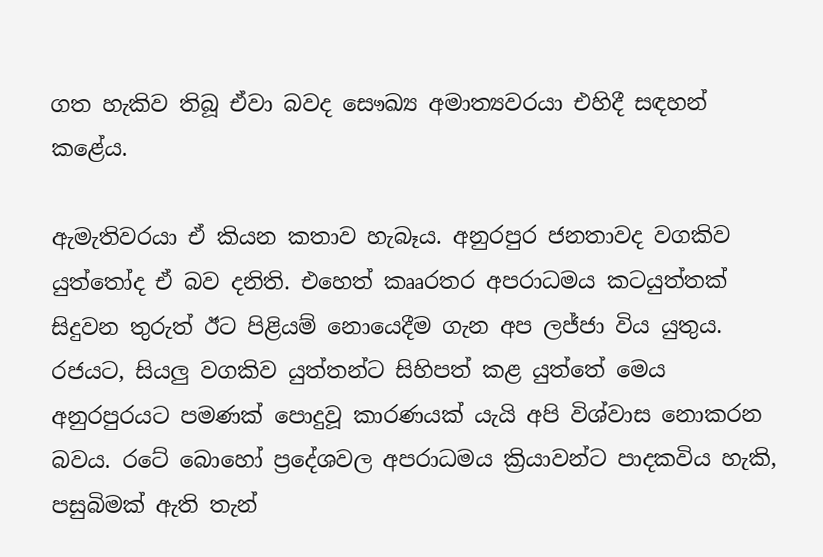ගත හැකිව තිබූ ඒවා බවද සෞඛ්‍ය අමාත්‍යවරයා එහිදී සඳහන් කළේය.

ඇමැතිවරයා ඒ කියන කතාව හැබෑය. අනුරපුර ජනතාවද වගකිව යුත්තෝද ඒ බව දනිති. එහෙත් කෲරතර අපරාධමය කටයුත්තක් සිදුවන තුරුත් ඊට පිළියම් නොයෙදීම ගැන අප ලජ්ජා විය යුතුය. රජයට, සියලු වගකිව යුත්තන්ට සිහිපත් කළ යුත්තේ මෙය අනුරපුරයට පමණක් පොදුවූ කාරණයක් යැයි අපි විශ්වාස නොකරන බවය. රටේ බොහෝ ප්‍රදේශවල අපරාධමය ක්‍රියාවන්ට පාදකවිය හැකි, පසුබිමක් ඇති තැන්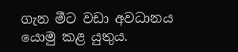ගැන මීට වඩා අවධානය යොමු කළ යුතුය.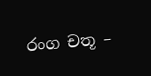රංග චතූ –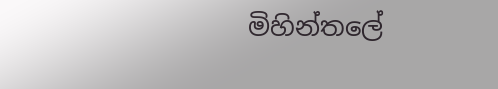මිහින්තලේ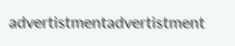advertistmentadvertistment